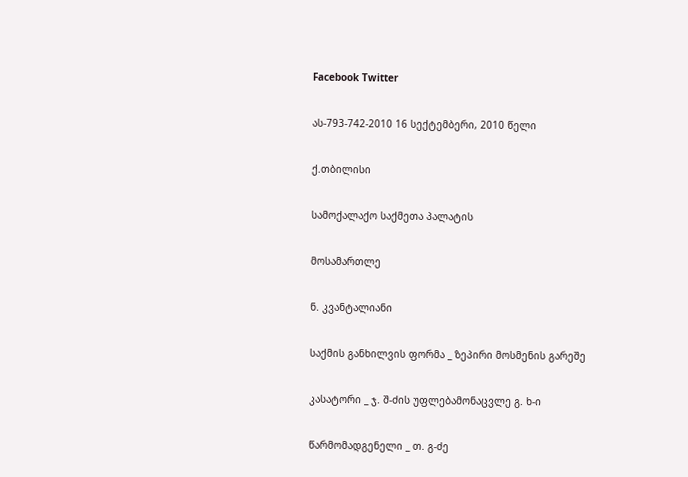Facebook Twitter

ას-793-742-2010 16 სექტემბერი, 2010 წელი

ქ.თბილისი

სამოქალაქო საქმეთა პალატის

მოსამართლე

ნ. კვანტალიანი

საქმის განხილვის ფორმა _ ზეპირი მოსმენის გარეშე

კასატორი _ ჯ. შ-ძის უფლებამონაცვლე გ. ხ-ი

წარმომადგენელი _ თ. გ-ძე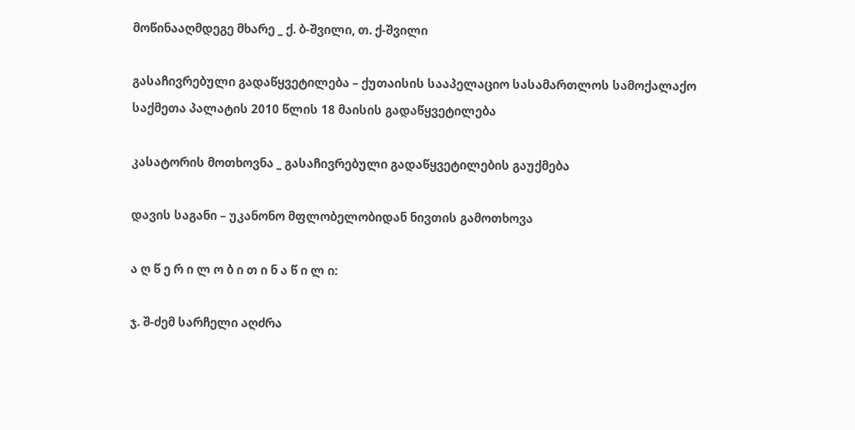მოწინააღმდეგე მხარე _ ქ. ბ-შვილი, თ. ქ-შვილი

გასაჩივრებული გადაწყვეტილება – ქუთაისის სააპელაციო სასამართლოს სამოქალაქო საქმეთა პალატის 2010 წლის 18 მაისის გადაწყვეტილება

კასატორის მოთხოვნა _ გასაჩივრებული გადაწყვეტილების გაუქმება

დავის საგანი – უკანონო მფლობელობიდან ნივთის გამოთხოვა

ა ღ წ ე რ ი ლ ო ბ ი თ ი ნ ა წ ი ლ ი:

ჯ. შ-ძემ სარჩელი აღძრა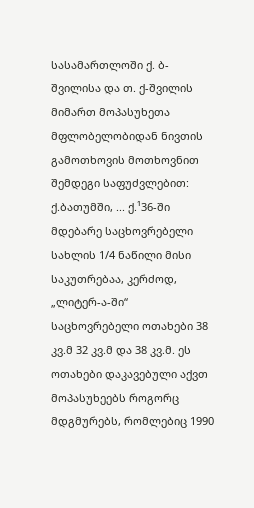სასამართლოში ქ. ბ-შვილისა და თ. ქ-შვილის მიმართ მოპასუხეთა მფლობელობიდან ნივთის გამოთხოვის მოთხოვნით შემდეგი საფუძვლებით: ქ.ბათუმში, ... ქ.¹36-ში მდებარე საცხოვრებელი სახლის 1/4 ნაწილი მისი საკუთრებაა, კერძოდ, „ლიტერ-ა-ში“ საცხოვრებელი ოთახები 38 კვ.მ 32 კვ.მ და 38 კვ.მ. ეს ოთახები დაკავებული აქვთ მოპასუხეებს როგორც მდგმურებს, რომლებიც 1990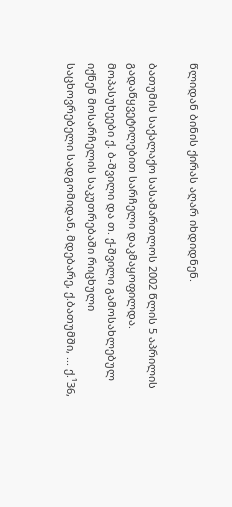წლიდან ბინის ქირას აღარ იხდიდნენ.

ბათუმის საქალაქო სასამართლოს 2002 წლის 5 აპრილის გადაწყვეტილებით სარჩელი დაკმაყოფილდა. მოპასუხეები ქ. ბ-შვილი და თ. ქ-შვილი გამოსახლებულ იქნენ მოსარჩელის საკუთრებაში რიცხული საცხოვრებელი სადგომიდან, მდებარე, ქ.ბათუმში, ... ქ.¹36,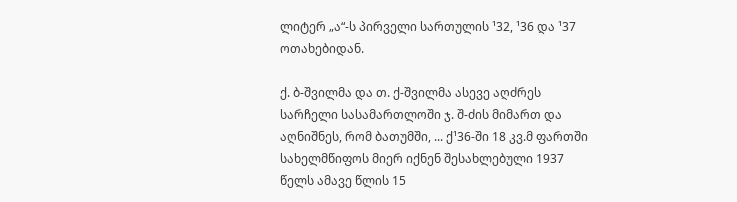ლიტერ „ა“-ს პირველი სართულის ¹32, ¹36 და ¹37 ოთახებიდან.

ქ. ბ-შვილმა და თ. ქ-შვილმა ასევე აღძრეს სარჩელი სასამართლოში ჯ. შ-ძის მიმართ და აღნიშნეს, რომ ბათუმში, ... ქ¹36-ში 18 კვ.მ ფართში სახელმწიფოს მიერ იქნენ შესახლებული 1937 წელს ამავე წლის 15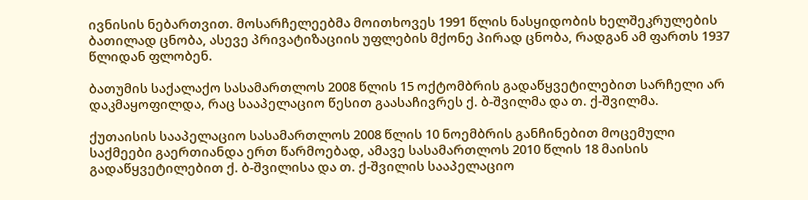ივნისის ნებართვით. მოსარჩელეებმა მოითხოვეს 1991 წლის ნასყიდობის ხელშეკრულების ბათილად ცნობა, ასევე პრივატიზაციის უფლების მქონე პირად ცნობა, რადგან ამ ფართს 1937 წლიდან ფლობენ.

ბათუმის საქალაქო სასამართლოს 2008 წლის 15 ოქტომბრის გადაწყვეტილებით სარჩელი არ დაკმაყოფილდა, რაც სააპელაციო წესით გაასაჩივრეს ქ. ბ-შვილმა და თ. ქ-შვილმა.

ქუთაისის სააპელაციო სასამართლოს 2008 წლის 10 ნოემბრის განჩინებით მოცემული საქმეები გაერთიანდა ერთ წარმოებად, ამავე სასამართლოს 2010 წლის 18 მაისის გადაწყვეტილებით ქ. ბ-შვილისა და თ. ქ-შვილის სააპელაციო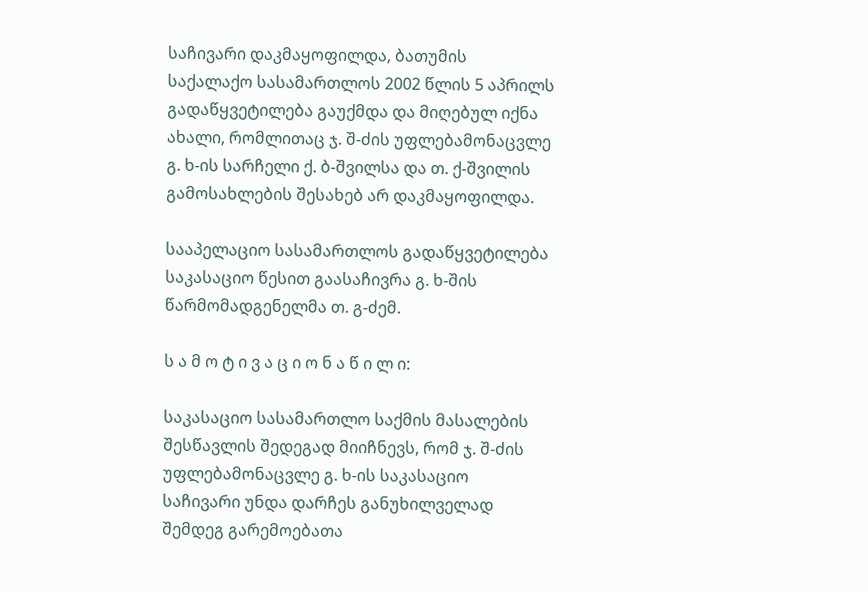საჩივარი დაკმაყოფილდა, ბათუმის საქალაქო სასამართლოს 2002 წლის 5 აპრილს გადაწყვეტილება გაუქმდა და მიღებულ იქნა ახალი, რომლითაც ჯ. შ-ძის უფლებამონაცვლე გ. ხ-ის სარჩელი ქ. ბ-შვილსა და თ. ქ-შვილის გამოსახლების შესახებ არ დაკმაყოფილდა.

სააპელაციო სასამართლოს გადაწყვეტილება საკასაციო წესით გაასაჩივრა გ. ხ-შის წარმომადგენელმა თ. გ-ძემ.

ს ა მ ო ტ ი ვ ა ც ი ო ნ ა წ ი ლ ი:

საკასაციო სასამართლო საქმის მასალების შესწავლის შედეგად მიიჩნევს, რომ ჯ. შ-ძის უფლებამონაცვლე გ. ხ-ის საკასაციო საჩივარი უნდა დარჩეს განუხილველად შემდეგ გარემოებათა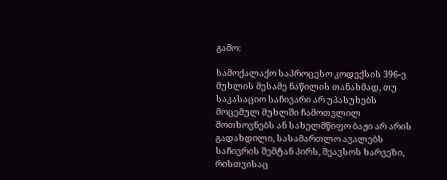გამო:

სამოქალაქო საპროცესო კოდექსის 396-ე მუხლის მესამე ნაწილის თანახმად, თუ საკასაციო საჩივარი არ უპასუხებს მოცემულ მუხლში ჩამოთვლილ მოთხოვნებს ან სახელმწიფო ბაჟი არ არის გადახდილი, სასამართლო ავალებს საჩივრის შემტან პირს, შეავსოს ხარვეზი, რისთვისაც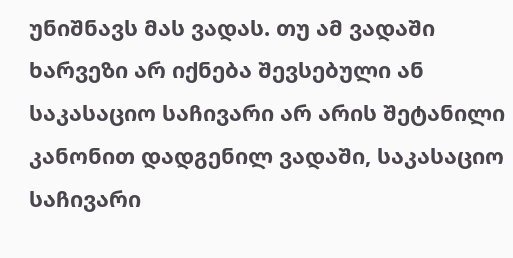უნიშნავს მას ვადას. თუ ამ ვადაში ხარვეზი არ იქნება შევსებული ან საკასაციო საჩივარი არ არის შეტანილი კანონით დადგენილ ვადაში, საკასაციო საჩივარი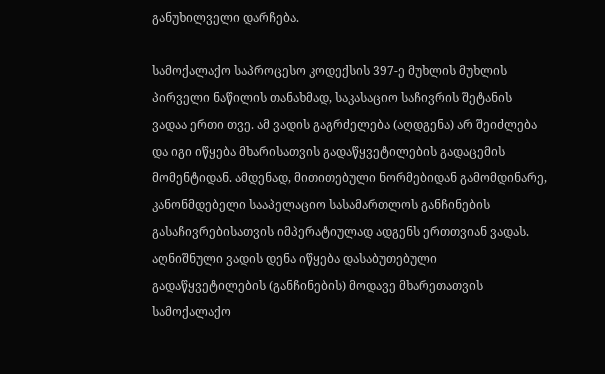განუხილველი დარჩება.

სამოქალაქო საპროცესო კოდექსის 397-ე მუხლის მუხლის პირველი ნაწილის თანახმად, საკასაციო საჩივრის შეტანის ვადაა ერთი თვე. ამ ვადის გაგრძელება (აღდგენა) არ შეიძლება და იგი იწყება მხარისათვის გადაწყვეტილების გადაცემის მომენტიდან. ამდენად, მითითებული ნორმებიდან გამომდინარე, კანონმდებელი სააპელაციო სასამართლოს განჩინების გასაჩივრებისათვის იმპერატიულად ადგენს ერთთვიან ვადას. აღნიშნული ვადის დენა იწყება დასაბუთებული გადაწყვეტილების (განჩინების) მოდავე მხარეთათვის სამოქალაქო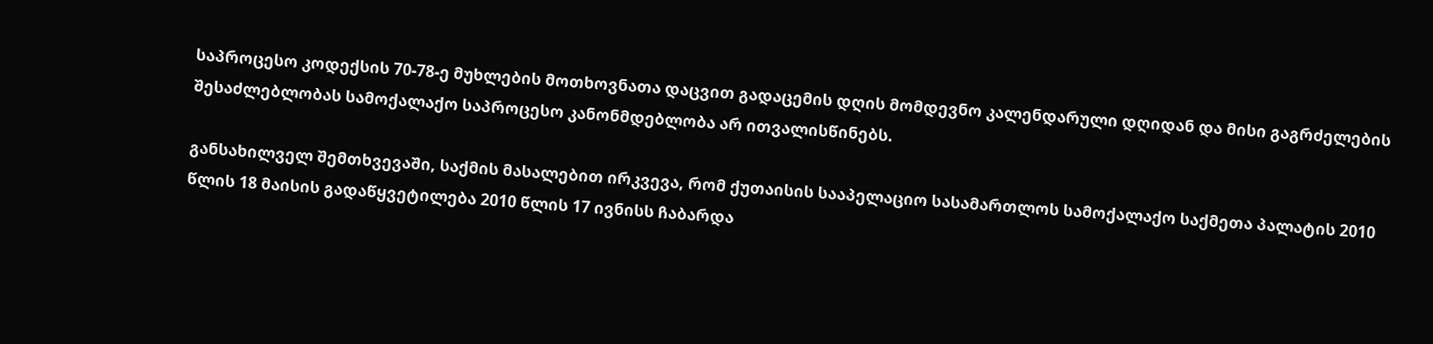საპროცესო კოდექსის 70-78-ე მუხლების მოთხოვნათა დაცვით გადაცემის დღის მომდევნო კალენდარული დღიდან და მისი გაგრძელების შესაძლებლობას სამოქალაქო საპროცესო კანონმდებლობა არ ითვალისწინებს.

განსახილველ შემთხვევაში, საქმის მასალებით ირკვევა, რომ ქუთაისის სააპელაციო სასამართლოს სამოქალაქო საქმეთა პალატის 2010 წლის 18 მაისის გადაწყვეტილება 2010 წლის 17 ივნისს ჩაბარდა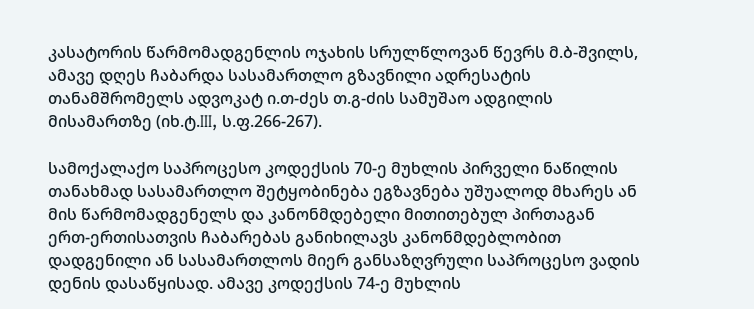კასატორის წარმომადგენლის ოჯახის სრულწლოვან წევრს მ.ბ-შვილს, ამავე დღეს ჩაბარდა სასამართლო გზავნილი ადრესატის თანამშრომელს ადვოკატ ი.თ-ძეს თ.გ-ძის სამუშაო ადგილის მისამართზე (იხ.ტ.III, ს.ფ.266-267).

სამოქალაქო საპროცესო კოდექსის 70-ე მუხლის პირველი ნაწილის თანახმად სასამართლო შეტყობინება ეგზავნება უშუალოდ მხარეს ან მის წარმომადგენელს და კანონმდებელი მითითებულ პირთაგან ერთ-ერთისათვის ჩაბარებას განიხილავს კანონმდებლობით დადგენილი ან სასამართლოს მიერ განსაზღვრული საპროცესო ვადის დენის დასაწყისად. ამავე კოდექსის 74-ე მუხლის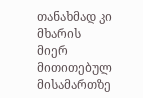თანახმად კი მხარის მიერ მითითებულ მისამართზე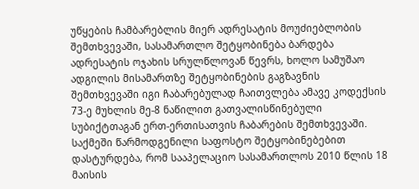უწყების ჩამბარებლის მიერ ადრესატის მოუძიებლობის შემთხვევაში, სასამართლო შეტყობინება ბარდება ადრესატის ოჯახის სრულწლოვან წევრს, ხოლო სამუშაო ადგილის მისამართზე შეტყობინების გაგზავნის შემთხვევაში იგი ჩაბარებულად ჩაითვლება ამავე კოდექსის 73-ე მუხლის მე-8 ნაწილით გათვალისწინებული სუბიქტთაგან ერთ-ერთისათვის ჩაბარების შემთხვევაში. საქმეში წარმოდგენილი საფოსტო შეტყობინებებით დასტურდება, რომ სააპელაციო სასამართლოს 2010 წლის 18 მაისის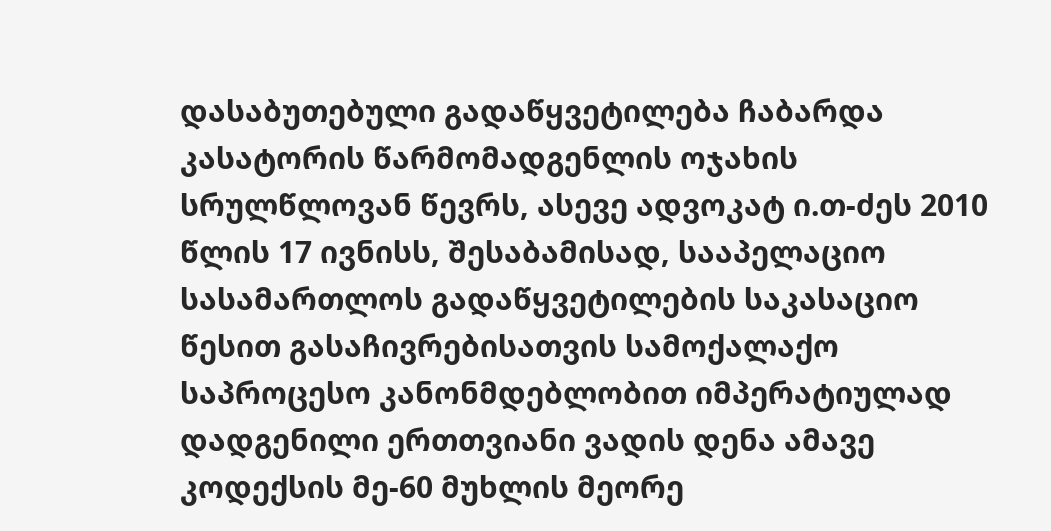დასაბუთებული გადაწყვეტილება ჩაბარდა კასატორის წარმომადგენლის ოჯახის სრულწლოვან წევრს, ასევე ადვოკატ ი.თ-ძეს 2010 წლის 17 ივნისს, შესაბამისად, სააპელაციო სასამართლოს გადაწყვეტილების საკასაციო წესით გასაჩივრებისათვის სამოქალაქო საპროცესო კანონმდებლობით იმპერატიულად დადგენილი ერთთვიანი ვადის დენა ამავე კოდექსის მე-60 მუხლის მეორე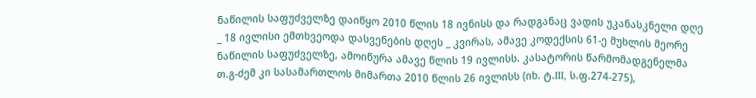ნაწილის საფუძველზე დაიწყო 2010 წლის 18 ივნისს და რადგანაც ვადის უკანასკნელი დღე _ 18 ივლისი ემთხვეოდა დასვენების დღეს _ კვირას, ამავე კოდექსის 61-ე მუხლის მეორე ნაწილის საფუძველზე, ამოიწურა ამავე წლის 19 ივლისს. კასატორის წარმომადგენელმა თ.გ-ძემ კი სასამართლოს მიმართა 2010 წლის 26 ივლისს (იხ. ტ.III, ს.ფ.274-275),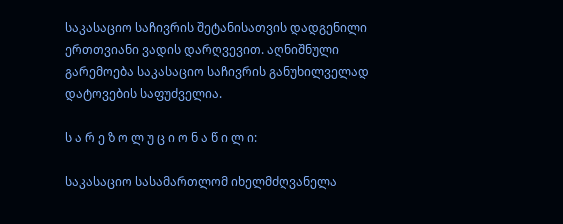საკასაციო საჩივრის შეტანისათვის დადგენილი ერთთვიანი ვადის დარღვევით. აღნიშნული გარემოება საკასაციო საჩივრის განუხილველად დატოვების საფუძველია.

ს ა რ ე ზ ო ლ უ ც ი ო ნ ა წ ი ლ ი:

საკასაციო სასამართლომ იხელმძღვანელა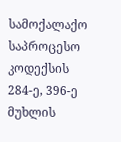სამოქალაქო საპროცესო კოდექსის 284-ე, 396-ე მუხლის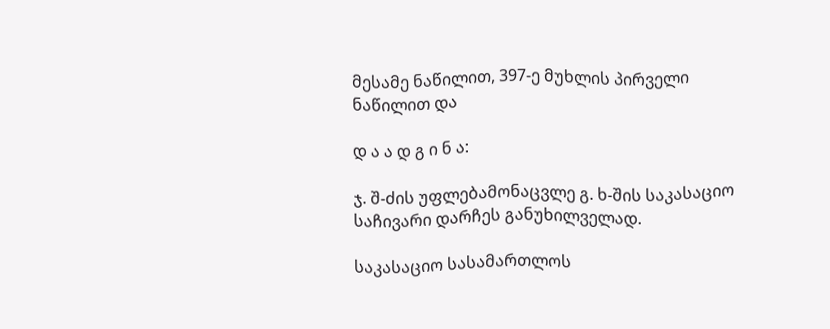მესამე ნაწილით, 397-ე მუხლის პირველი ნაწილით და

დ ა ა დ გ ი ნ ა:

ჯ. შ-ძის უფლებამონაცვლე გ. ხ-შის საკასაციო საჩივარი დარჩეს განუხილველად.

საკასაციო სასამართლოს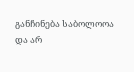განჩინება საბოლოოა და არ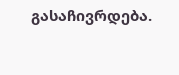გასაჩივრდება.